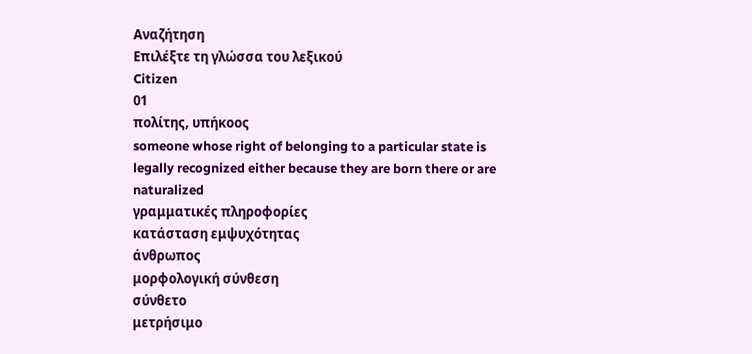Αναζήτηση
Επιλέξτε τη γλώσσα του λεξικού
Citizen
01
πολίτης, υπήκοος
someone whose right of belonging to a particular state is legally recognized either because they are born there or are naturalized
γραμματικές πληροφορίες
κατάσταση εμψυχότητας
άνθρωπος
μορφολογική σύνθεση
σύνθετο
μετρήσιμο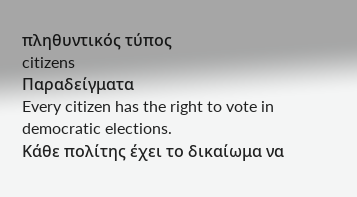πληθυντικός τύπος
citizens
Παραδείγματα
Every citizen has the right to vote in democratic elections.
Κάθε πολίτης έχει το δικαίωμα να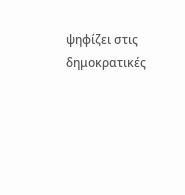ψηφίζει στις δημοκρατικές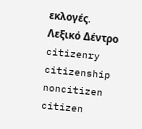εκλογές.
Λεξικό Δέντρο
citizenry
citizenship
noncitizen
citizen